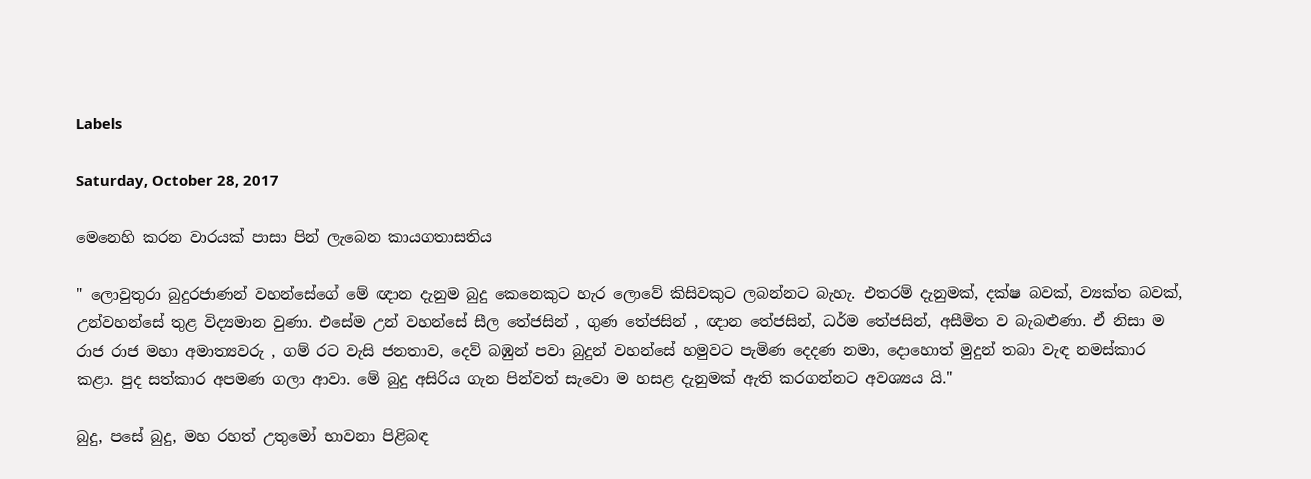Labels

Saturday, October 28, 2017

මෙනෙහි කරන වාරයක් පාසා පින් ලැබෙන කායගතාසතිය

" ලොවුතුරා බුදුරජාණන් වහන්සේගේ මේ ඥාන දැනුම බුදු කෙනෙකුට හැර ලොවේ කිසිවකුට ලබන්නට බැහැ. එතරම් දැනුමක්, දක්ෂ බවක්, ව්‍යක්ත බවක්, උන්වහන්සේ තුළ විද්‍යමාන වුණා. එසේම උන් වහන්සේ සීල තේජසින් , ගුණ තේජසින් , ඥාන තේජසින්, ධර්ම තේජසින්, අසීමිත ව බැබළුණා. ඒ නිසා ම රාජ රාජ මහා අමාත්‍යවරු , ගම් රට වැසි ජනතාව, දෙව් බඹුන් පවා බුදුන් වහන්සේ හමුවට පැමිණ දෙදණ නමා, දොහොත් මුදුන් තබා වැඳ නමස්කාර කළා. පුද සත්කාර අපමණ ගලා ආවා. මේ බුදු අසිරිය ගැන පින්වත් සැවො ම හසළ දැනුමක් ඇති කරගන්නට අවශ්‍යය යි."

බුදු, පසේ බුදු, මහ රහත් උතුමෝ භාවනා පිළිබඳ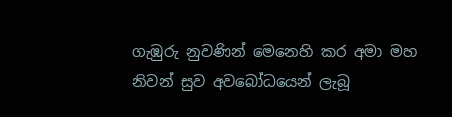ගැඹුරු නුවණින් මෙනෙහි කර අමා මහ නිවන් සුව අවබෝධයෙන් ලැබූ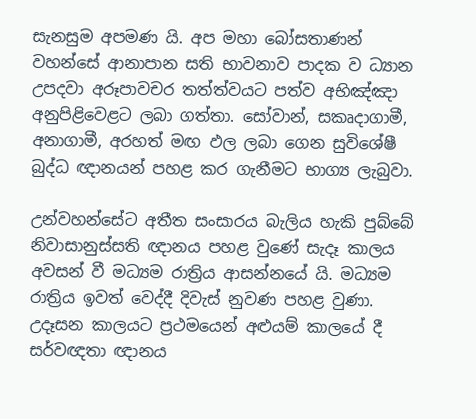සැනසුම අපමණ යි. අප මහා බෝසතාණන් වහන්සේ ආනාපාන සති භාවනාව පාදක ව ධ්‍යාන උපදවා අරූපාවචර තත්ත්වයට පත්ව අභිඤ්ඤා අනුපිළිවෙළට ලබා ගත්තා. සෝවාන්, සකෘදාගාමී, අනාගාමී, අරහත් මඟ ඵල ලබා ගෙන සුවිශේෂී බුද්ධ ඥානයන් පහළ කර ගැනීමට භාග්‍ය ලැබුවා.

උන්වහන්සේට අතීත සංසාරය බැලිය හැකි පුබ්බේ නිවාසානුස්සති ඥානය පහළ වුණේ සැදෑ කාලය අවසන් වී මධ්‍යම රාත්‍රිය ආසන්නයේ යි. මධ්‍යම රාත්‍රිය ඉවත් වෙද්දී දිවැස් නුවණ පහළ වුණා.
උදෑසන කාලයට ප්‍රථමයෙන් අළුයම් කාලයේ දී සර්වඥතා ඥානය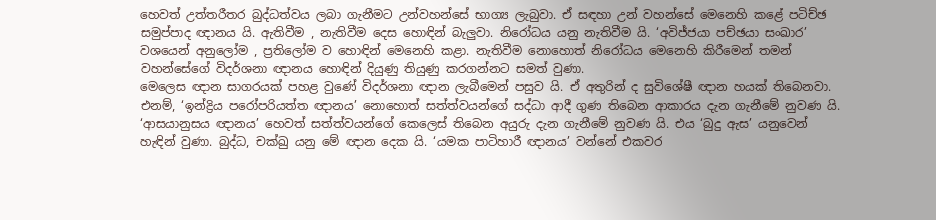හෙවත් උත්තරීතර බුද්ධත්වය ලබා ගැනීමට උන්වහන්සේ භාග්‍ය ලැබුවා. ඒ සඳහා උන් වහන්සේ මෙනෙහි කළේ පටිච්ඡ සමුප්පාද ඥානය යි. ඇතිවීම , නැතිවීම දෙස හොඳින් බැලුවා. නිරෝධය යනු නැතිවීම යි. ‘අවිජ්ජයා පච්ඡයා සංඛාර’ වශයෙන් අනුලෝම , ප්‍රතිලෝම ව හොඳින් මෙනෙහි කළා. නැතිවීම නොහොත් නිරෝධය මෙනෙහි කිරීමෙන් තමන් වහන්සේගේ විදර්ශනා ඥානය හොඳින් දියුණු තියුණු කරගන්නට සමත් වුණා.
මෙලෙස ඥාන සාගරයක් පහළ වුණේ විදර්ශනා ඥාන ලැබීමෙන් පසුව යි. ඒ අතුරින් ද සුවිශේෂී ඥාන හයක් තිබෙනවා. එනම්, ‘ඉන්ද්‍රිය පරෝපරියත්ත ඥානය’ නොහොත් සත්ත්වයන්ගේ සද්ධා ආදී ගුණ තිබෙන ආකාරය දැන ගැනීමේ නුවණ යි. ‘ආසයානුසය ඥානය’ හෙවත් සත්ත්වයන්ගේ කෙලෙස් තිබෙන අයුරු දැන ගැනීමේ නුවණ යි. එය ‘බුදු ඇස’ යනුවෙන් හැඳින් වුණා. බුද්ධ, චක්ඛු යනු මේ ඥාන දෙක යි. ‘යමක පාටිහාරී ඥානය’ වන්නේ එකවර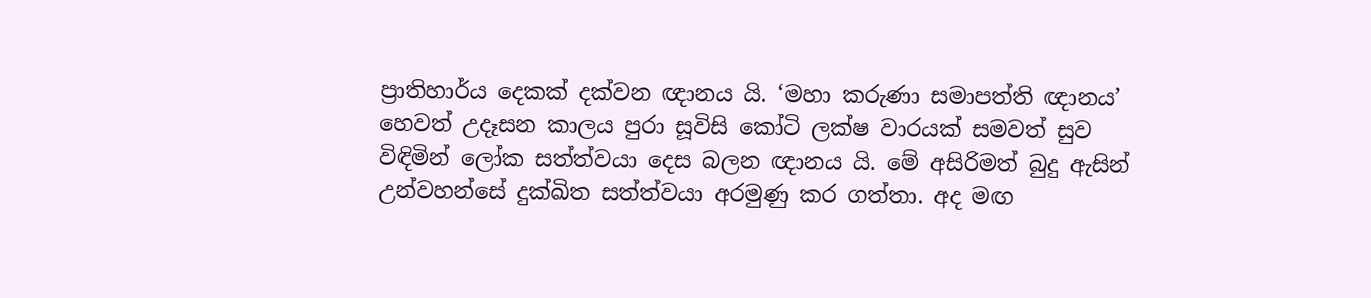ප්‍රාතිහාර්ය දෙකක් දක්වන ඥානය යි. ‘මහා කරුණා සමාපත්ති ඥානය’ හෙවත් උදෑසන කාලය පුරා සූවිසි කෝටි ලක්ෂ වාරයක් සමවත් සුව විඳිමින් ලෝක සත්ත්වයා දෙස බලන ඥානය යි. මේ අසිරිමත් බුදු ඇසින් උන්වහන්සේ දුක්ඛිත සත්ත්වයා අරමුණු කර ගත්තා. අද මඟ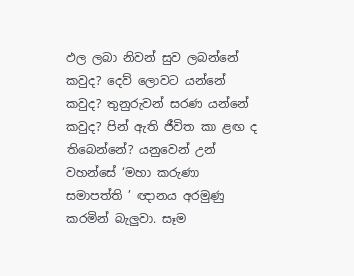ඵල ලබා නිවන් සුව ලබන්නේ කවුද? දෙව් ලොවට යන්නේ කවුද? තුනුරුවන් සරණ යන්නේ කවුද? පින් ඇති ජීවිත කා ළඟ ද තිබෙන්නේ? යනුවෙන් උන් වහන්සේ ‘මහා කරුණා සමාපත්ති ’ ඥානය අරමුණු කරමින් බැලුවා. සෑම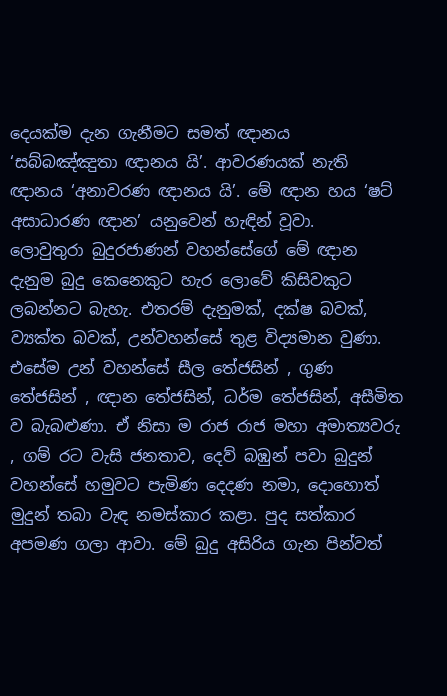දෙයක්ම දැන ගැනීමට සමත් ඥානය ‘සබ්බඤ්ඤුතා ඥානය යි’. ආවරණයක් නැති ඥානය ‘අනාවරණ ඥානය යි’. මේ ඥාන හය ‘ෂට් අසාධාරණ ඥාන’ යනුවෙන් හැඳින් වූවා.
ලොවුතුරා බුදුරජාණන් වහන්සේගේ මේ ඥාන දැනුම බුදු කෙනෙකුට හැර ලොවේ කිසිවකුට ලබන්නට බැහැ. එතරම් දැනුමක්, දක්ෂ බවක්, ව්‍යක්ත බවක්, උන්වහන්සේ තුළ විද්‍යමාන වුණා. එසේම උන් වහන්සේ සීල තේජසින් , ගුණ තේජසින් , ඥාන තේජසින්, ධර්ම තේජසින්, අසීමිත ව බැබළුණා. ඒ නිසා ම රාජ රාජ මහා අමාත්‍යවරු , ගම් රට වැසි ජනතාව, දෙව් බඹුන් පවා බුදුන් වහන්සේ හමුවට පැමිණ දෙදණ නමා, දොහොත් මුදුන් තබා වැඳ නමස්කාර කළා. පුද සත්කාර අපමණ ගලා ආවා. මේ බුදු අසිරිය ගැන පින්වත්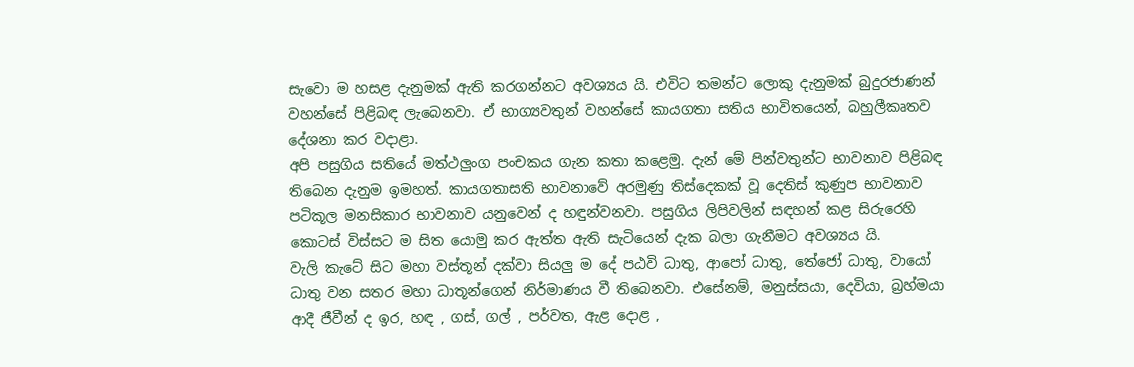සැවො ම හසළ දැනුමක් ඇති කරගන්නට අවශ්‍යය යි. එවිට තමන්ට ලොකු දැනුමක් බුදුරජාණන් වහන්සේ පිළිබඳ ලැබෙනවා. ඒ භාග්‍යවතුන් වහන්සේ කායගතා සතිය භාවිතයෙන්, බහුලීකෘතව දේශනා කර වදාළා.
අපි පසුගිය සතියේ මත්ථලුංග පංචකය ගැන කතා කළෙමු. දැන් මේ පින්වතුන්ට භාවනාව පිළිබඳ තිබෙන දැනුම ඉමහත්. කායගතාසති භාවනාවේ අරමුණු තිස්දෙකක් වූ දෙතිස් කුණුප භාවනාව පටිකූල මනසිකාර භාවනාව යනුවෙන් ද හඳුන්වනවා. පසුගිය ලිපිවලින් සඳහන් කළ සිරුරෙහි කොටස් විස්සට ම සිත යොමු කර ඇත්ත ඇති සැටියෙන් දැක බලා ගැනීමට අවශ්‍යය යි.
වැලි කැටේ සිට මහා වස්තූන් දක්වා සියලු ම දේ පඨවි ධාතු, ආපෝ ධාතු, තේජෝ ධාතු, වායෝ ධාතු වන සතර මහා ධාතූන්ගෙන් නිර්මාණය වී තිබෙනවා. එසේනම්, මනුස්සයා, දෙවියා, බ්‍රහ්මයා ආදී ජීවීන් ද ඉර, හඳ , ගස්, ගල් , පර්වත, ඇළ දොළ ,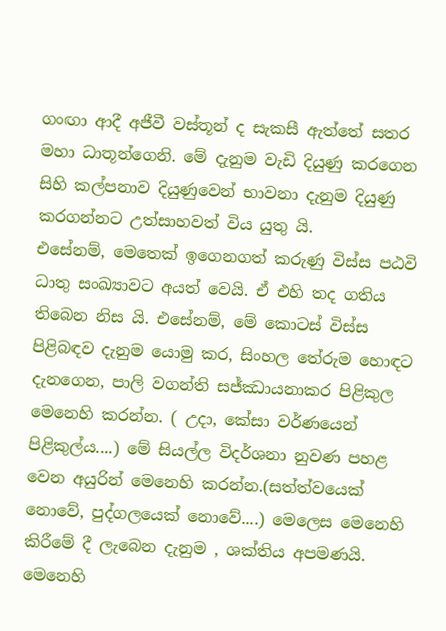ගංඟා ආදී අජීවී වස්තූන් ද සැකසී ඇත්තේ සතර මහා ධාතූන්ගෙනි. මේ දැනුම වැඩි දියුණු කරගෙන සිහි කල්පනාව දියුණුවෙන් භාවනා දැනුම දියුණු කරගන්නට උත්සාහවත් විය යුතු යි.
එසේනම්, මෙතෙක් ඉගෙනගත් කරුණු විස්ස පඨවි ධාතු සංඛ්‍යාවට අයත් වෙයි. ඒ එහි තද ගතිය තිබෙන නිස යි. එසේනම්, මේ කොටස් විස්ස පිළිබඳව දැනුම යොමු කර, සිංහල තේරුම හොඳට දැනගෙන, පාලි වගන්ති සජ්ඣායනාකර පිළිකුල මෙනෙහි කරන්න. ( උදා, කේසා වර්ණයෙන් පිළිකුල්ය....) මේ සියල්ල විදර්ශනා නුවණ පහළ වෙන අයුරින් මෙනෙහි කරන්න.(සත්ත්වයෙක් නොවේ, පුද්ගලයෙක් නොවේ....) මෙලෙස මෙනෙහි කිරීමේ දී ලැබෙන දැනුම , ශක්තිය අපමණයි.
මෙනෙහි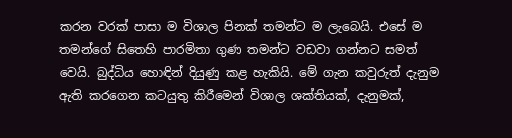කරන වරක් පාසා ම විශාල පිනක් තමන්ට ම ලැබෙයි. එසේ ම තමන්ගේ සිතෙහි පාරමිතා ගුණ තමන්ට වඩවා ගන්නට සමත් වෙයි. බුද්ධිය හොඳින් දියුණු කළ හැකියි. මේ ගැන කවුරුත් දැනුම ඇති කරගෙන කටයුතු කිරීමෙන් විශාල ශක්තියක්, දැනුමක්,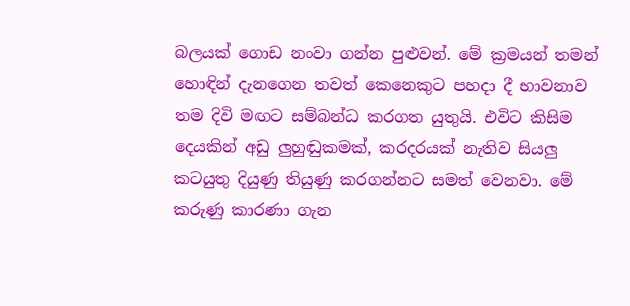බලයක් ගොඩ නංවා ගන්න පුළුවන්. මේ ක්‍රමයන් තමන් හොඳින් දැනගෙන තවත් කෙනෙකුට පහදා දී භාවනාව තම දිවි මඟට සම්බන්ධ කරගත යුතුයි. එවිට කිසිම දෙයකින් අඩු ලුහුඬුකමක්, කරදරයක් නැතිව සියලු කටයුතු දියුණු තියුණු කරගන්නට සමත් වෙනවා. මේ කරුණු කාරණා ගැන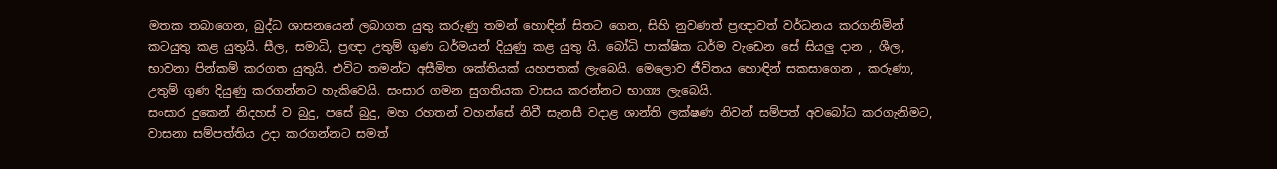මතක තබාගෙන, බුද්ධ ශාසනයෙන් ලබාගත යුතු කරුණු තමන් හොඳින් සිතට ගෙන, සිහි නුවණත් ප්‍රඥාවත් වර්ධනය කරගනිමින් කටයුතු කළ යුතුයි. සීල, සමාධි, ප්‍රඥා උතුම් ගුණ ධර්මයන් දියුණු කළ යුතු යි. බෝධි පාක්ෂික ධර්ම වැඩෙන සේ සියලු දාන , ශීල, භාවනා පින්කම් කරගත යුතුයි. එවිට තමන්ට අසීමිත ශක්තියක් යහපතක් ලැබෙයි. මෙලොව ජීවිතය හොඳින් සකසාගෙන , කරුණා, උතුම් ගුණ දියුණු කරගන්නට හැකිවෙයි. සංසාර ගමන සුගතියක වාසය කරන්නට භාග්‍ය ලැබෙයි.
සංසාර දුකෙන් නිදහස් ව බුදු, පසේ බුදු, මහ රහතන් වහන්සේ නිවී සැනසී වදාළ ශාන්ති ලක්ෂණ නිවන් සම්පත් අවබෝධ කරගැනිමට, වාසනා සම්පත්තිය උදා කරගන්නට සමත්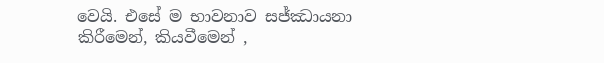වෙයි. එසේ ම භාවනාව සජ්ඣායනා කිරීමෙන්, කියවීමෙන් ,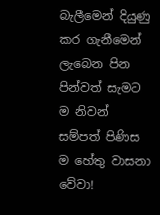බැලීමෙන් දියුණු කර ගැනීමෙන් ලැබෙන පින පින්වත් සැමට ම නිවන් සම්පත් පිණිස ම හේතු වාසනා වේවා!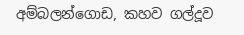අම්බලන්ගොඩ, කහව ගල්දූව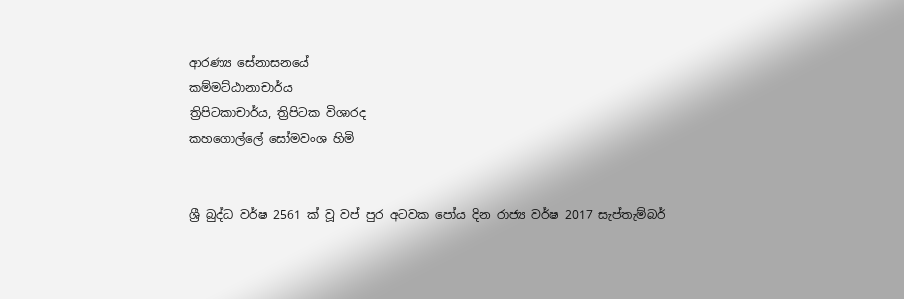ආරණ්‍ය සේනාසනයේ
කම්මට්ඨානාචාර්ය
ත්‍රිපිටකාචාර්ය, ත්‍රිපිටක විශාරද
කහගොල්ලේ සෝමවංශ හිමි


ශ්‍රී බුද්ධ වර්ෂ 2561 ක් වූ ‍වප් පුර අටවක පෝය දින රාජ්‍ය වර්ෂ 2017 සැප්තැම්බර්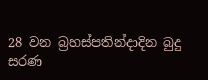28 වන බ්‍රහස්පතින්දාදින බුදු සරණ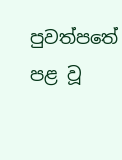පුවත්පතේ පළ වූ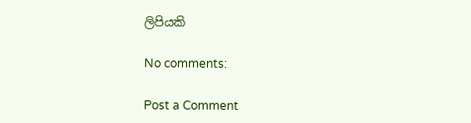ලිපියකි

No comments:

Post a Comment